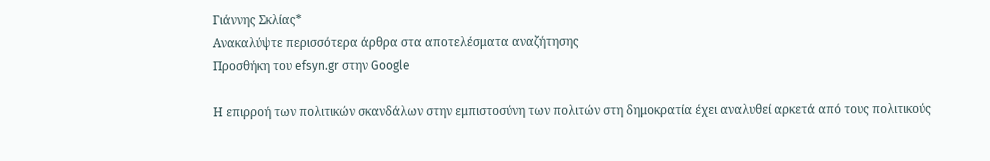Γιάννης Σκλίας*
Ανακαλύψτε περισσότερα άρθρα στα αποτελέσματα αναζήτησης
Προσθήκη του efsyn.gr στην Google

Η επιρροή των πολιτικών σκανδάλων στην εμπιστοσύνη των πολιτών στη δημοκρατία έχει αναλυθεί αρκετά από τους πολιτικούς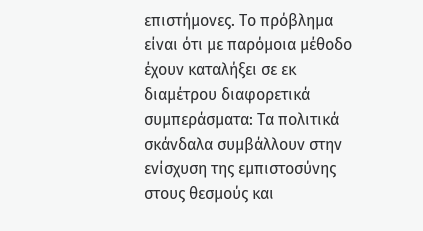επιστήμονες. Το πρόβλημα είναι ότι με παρόμοια μέθοδο έχουν καταλήξει σε εκ διαμέτρου διαφορετικά συμπεράσματα: Τα πολιτικά σκάνδαλα συμβάλλουν στην ενίσχυση της εμπιστοσύνης στους θεσμούς και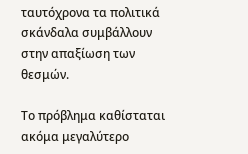ταυτόχρονα τα πολιτικά σκάνδαλα συμβάλλουν στην απαξίωση των θεσμών.

Το πρόβλημα καθίσταται ακόμα μεγαλύτερο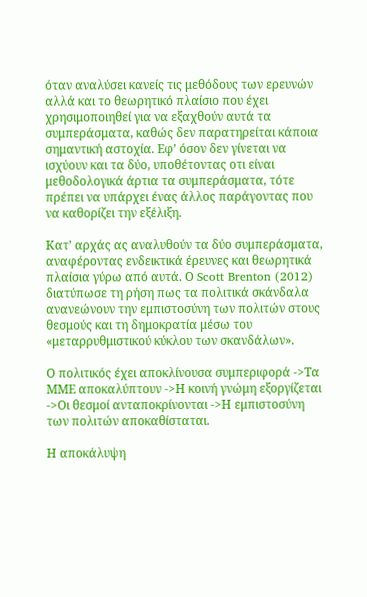όταν αναλύσει κανείς τις μεθόδους των ερευνών αλλά και το θεωρητικό πλαίσιο που έχει χρησιμοποιηθεί για να εξαχθούν αυτά τα συμπεράσματα, καθώς δεν παρατηρείται κάποια σημαντική αστοχία. Εφ’ όσον δεν γίνεται να ισχύουν και τα δύο, υποθέτοντας οτι είναι μεθοδολογικά άρτια τα συμπεράσματα, τότε πρέπει να υπάρχει ένας άλλος παράγοντας που να καθορίζει την εξέλιξη.

Κατ’ αρχάς ας αναλυθούν τα δύο συμπεράσματα, αναφέροντας ενδεικτικά έρευνες και θεωρητικά πλαίσια γύρω από αυτά. Ο Scott Brenton (2012) διατύπωσε τη ρήση πως τα πολιτικά σκάνδαλα ανανεώνουν την εμπιστοσύνη των πολιτών στους θεσμούς και τη δημοκρατία μέσω του «μεταρρυθμιστικού κύκλου των σκανδάλων».

Ο πολιτικός έχει αποκλίνουσα συμπεριφορά ->Τα ΜΜΕ αποκαλύπτουν ->Η κοινή γνώμη εξοργίζεται ->Οι θεσμοί ανταποκρίνονται ->Η εμπιστοσύνη των πολιτών αποκαθίσταται.

Η αποκάλυψη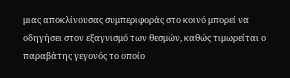μιας αποκλίνουσας συμπεριφοράς στο κοινό μπορεί να οδηγήσει στον εξαγνισμό των θεσμών, καθώς τιμωρείται ο παραβάτης γεγονός το οποίο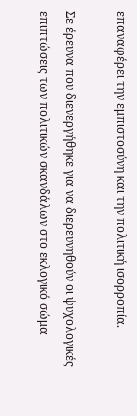επαναφέρει την εμπιστοσύνη και την πολιτική ισορροπία.

Σε έρευνα που διενεργήθηκε για να διερευνηθούν οι ψυχολογικές επιπτώσεις των πολιτικών σκανδάλων στο εκλογικό σώμα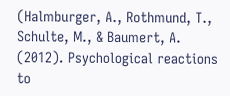(Halmburger, A., Rothmund, T., Schulte, M., & Baumert, A. (2012). Psychological reactions to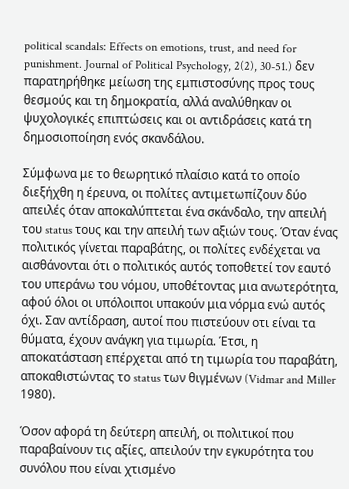political scandals: Effects on emotions, trust, and need for punishment. Journal of Political Psychology, 2(2), 30-51.) δεν παρατηρήθηκε μείωση της εμπιστοσύνης προς τους θεσμούς και τη δημοκρατία, αλλά αναλύθηκαν οι ψυχολογικές επιπτώσεις και οι αντιδράσεις κατά τη δημοσιοποίηση ενός σκανδάλου.

Σύμφωνα με το θεωρητικό πλαίσιο κατά το οποίο διεξήχθη η έρευνα, οι πολίτες αντιμετωπίζουν δύο απειλές όταν αποκαλύπτεται ένα σκάνδαλο, την απειλή του status τους και την απειλή των αξιών τους. Όταν ένας πολιτικός γίνεται παραβάτης, οι πολίτες ενδέχεται να αισθάνονται ότι ο πολιτικός αυτός τοποθετεί τον εαυτό του υπεράνω του νόμου, υποθέτοντας μια ανωτερότητα, αφού όλοι οι υπόλοιποι υπακούν μια νόρμα ενώ αυτός όχι. Σαν αντίδραση, αυτοί που πιστεύουν οτι είναι τα θύματα, έχουν ανάγκη για τιμωρία. Έτσι, η αποκατάσταση επέρχεται από τη τιμωρία του παραβάτη, αποκαθιστώντας το status των θιγμένων (Vidmar and Miller 1980).

Όσον αφορά τη δεύτερη απειλή, οι πολιτικοί που παραβαίνουν τις αξίες, απειλούν την εγκυρότητα του συνόλου που είναι χτισμένο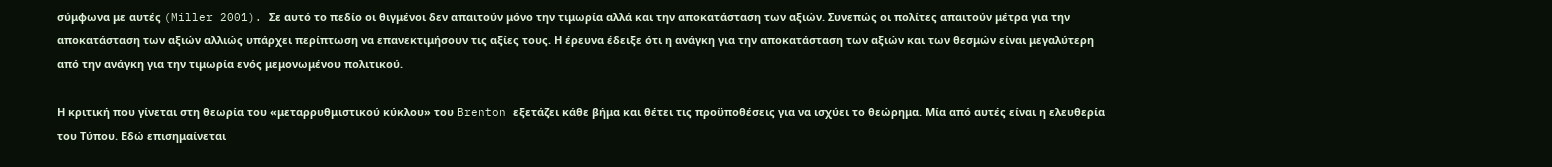σύμφωνα με αυτές (Miller 2001). Σε αυτό το πεδίο οι θιγμένοι δεν απαιτούν μόνο την τιμωρία αλλά και την αποκατάσταση των αξιών. Συνεπώς οι πολίτες απαιτούν μέτρα για την αποκατάσταση των αξιών αλλιώς υπάρχει περίπτωση να επανεκτιμήσουν τις αξίες τους. Η έρευνα έδειξε ότι η ανάγκη για την αποκατάσταση των αξιών και των θεσμών είναι μεγαλύτερη από την ανάγκη για την τιμωρία ενός μεμονωμένου πολιτικού.

Η κριτική που γίνεται στη θεωρία του «μεταρρυθμιστικού κύκλου» του Brenton εξετάζει κάθε βήμα και θέτει τις προϋποθέσεις για να ισχύει το θεώρημα. Μία από αυτές είναι η ελευθερία του Τύπου. Εδώ επισημαίνεται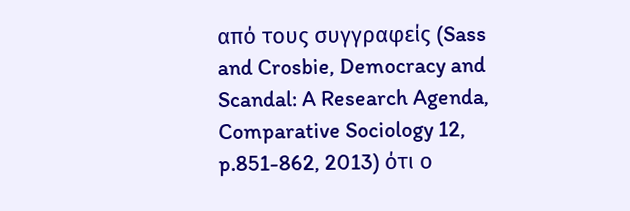από τους συγγραφείς (Sass and Crosbie, Democracy and Scandal: A Research Agenda, Comparative Sociology 12, p.851-862, 2013) ότι ο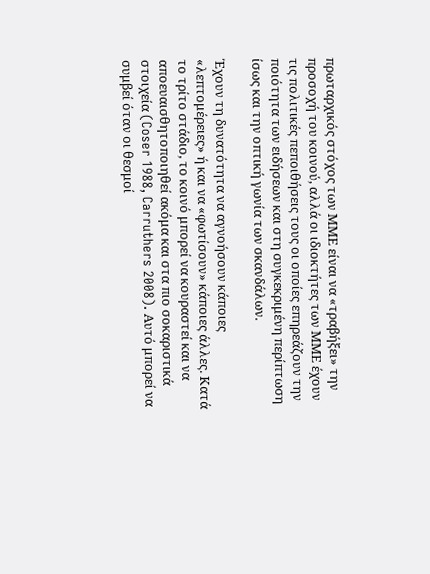πρωταρχικός στόχος των ΜΜΕ είναι να «τραβήξει» την προσοχή του κοινού, αλλά οι ιδιοκτήτες των ΜΜΕ έχουν τις πολιτικές πεποιθήσεις τους οι οποίες επηρεάζουν την ποιότητα των ειδήσεων και στη συγκεκριμένη περίπτωση ίσως και την οπτική γωνία των σκανδάλων.

Έχουν τη δυνατότητα να αγνοήσουν κάποιες «λεπτομέρειες» ή και να «φωτίσουν» κάποιες άλλες. Κατά το τρίτο στάδιο, το κοινό μπορεί να κουραστεί και να αποευαισθητοποιηθεί ακόμα και στα πιο σοκαριστικά στοιχεία (Coser 1988, Carruthers 2008). Αυτό μπορεί να συμβεί όταν οι θεσμοί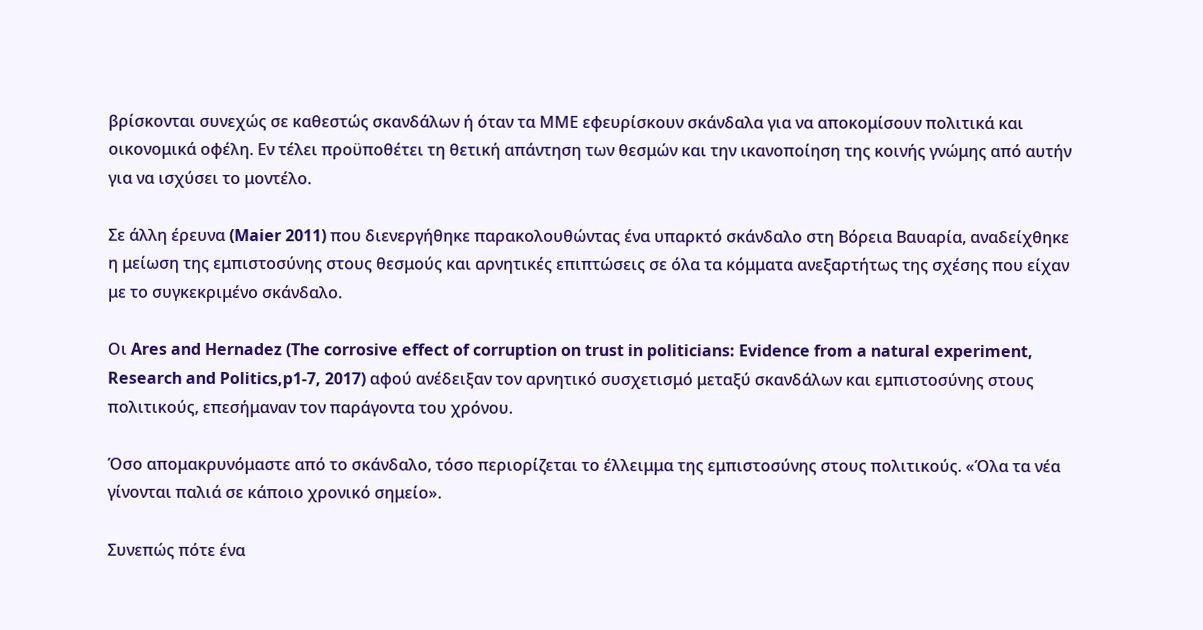βρίσκονται συνεχώς σε καθεστώς σκανδάλων ή όταν τα ΜΜΕ εφευρίσκουν σκάνδαλα για να αποκομίσουν πολιτικά και οικονομικά οφέλη. Εν τέλει προϋποθέτει τη θετική απάντηση των θεσμών και την ικανοποίηση της κοινής γνώμης από αυτήν για να ισχύσει το μοντέλο.

Σε άλλη έρευνα (Maier 2011) που διενεργήθηκε παρακολουθώντας ένα υπαρκτό σκάνδαλο στη Βόρεια Βαυαρία, αναδείχθηκε η μείωση της εμπιστοσύνης στους θεσμούς και αρνητικές επιπτώσεις σε όλα τα κόμματα ανεξαρτήτως της σχέσης που είχαν με το συγκεκριμένο σκάνδαλο.

Οι Ares and Hernadez (The corrosive effect of corruption on trust in politicians: Evidence from a natural experiment, Research and Politics,p1-7, 2017) αφού ανέδειξαν τον αρνητικό συσχετισμό μεταξύ σκανδάλων και εμπιστοσύνης στους πολιτικούς, επεσήμαναν τον παράγοντα του χρόνου.

Όσο απομακρυνόμαστε από το σκάνδαλο, τόσο περιορίζεται το έλλειμμα της εμπιστοσύνης στους πολιτικούς. «Όλα τα νέα γίνονται παλιά σε κάποιο χρονικό σημείο».

Συνεπώς πότε ένα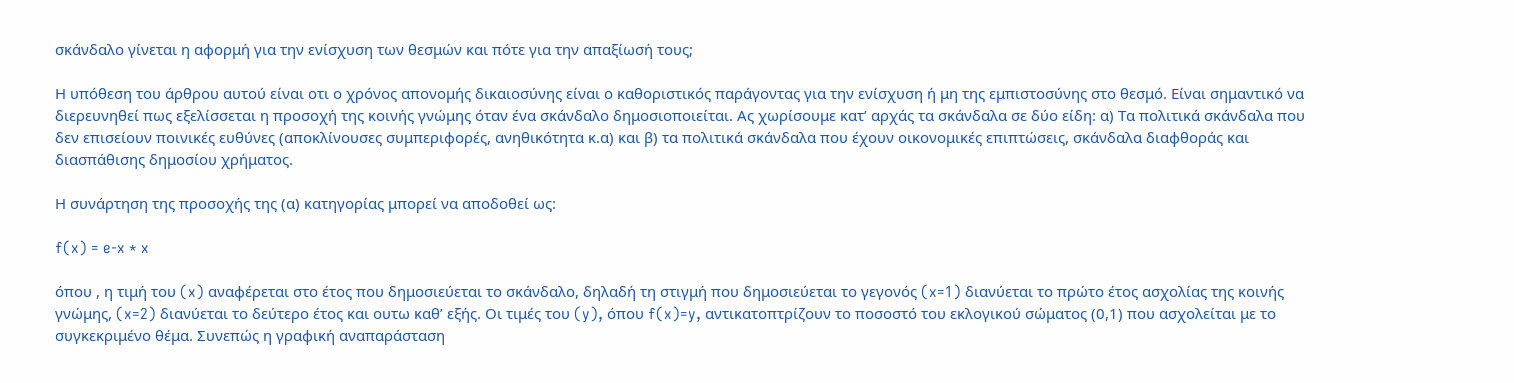σκάνδαλο γίνεται η αφορμή για την ενίσχυση των θεσμών και πότε για την απαξίωσή τους;

Η υπόθεση του άρθρου αυτού είναι οτι ο χρόνος απονομής δικαιοσύνης είναι ο καθοριστικός παράγοντας για την ενίσχυση ή μη της εμπιστοσύνης στο θεσμό. Είναι σημαντικό να διερευνηθεί πως εξελίσσεται η προσοχή της κοινής γνώμης όταν ένα σκάνδαλο δημοσιοποιείται. Ας χωρίσουμε κατ’ αρχάς τα σκάνδαλα σε δύο είδη: α) Τα πολιτικά σκάνδαλα που δεν επισείουν ποινικές ευθύνες (αποκλίνουσες συμπεριφορές, ανηθικότητα κ.α) και β) τα πολιτικά σκάνδαλα που έχουν οικονομικές επιπτώσεις, σκάνδαλα διαφθοράς και διασπάθισης δημοσίου χρήματος.

Η συνάρτηση της προσοχής της (α) κατηγορίας μπορεί να αποδοθεί ως:

f(x) = e-x * x

όπου , η τιμή του (x) αναφέρεται στο έτος που δημοσιεύεται το σκάνδαλο, δηλαδή τη στιγμή που δημοσιεύεται το γεγονός (x=1) διανύεται το πρώτο έτος ασχολίας της κοινής γνώμης, (x=2) διανύεται το δεύτερο έτος και ουτω καθ’ εξής. Οι τιμές του (y), όπου f(x)=y, αντικατοπτρίζουν το ποσοστό του εκλογικού σώματος (0,1) που ασχολείται με το συγκεκριμένο θέμα. Συνεπώς η γραφική αναπαράσταση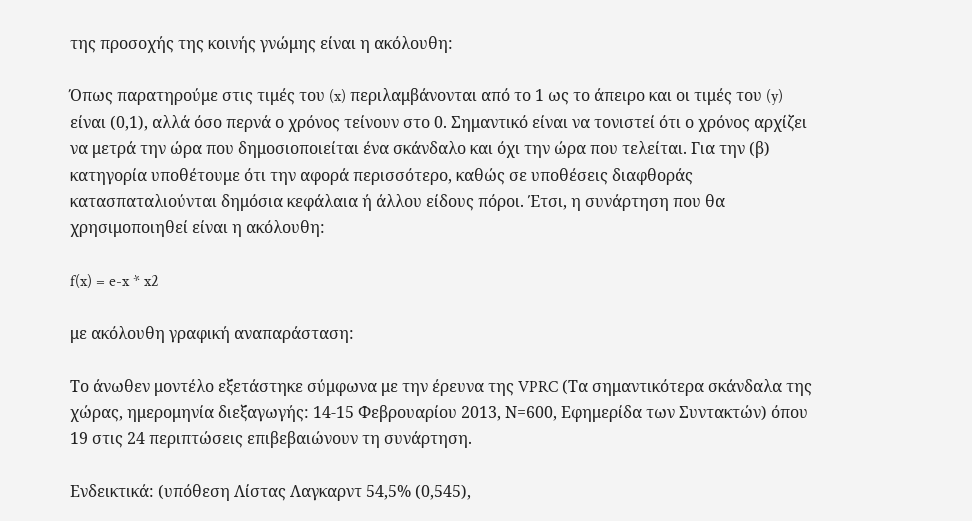της προσοχής της κοινής γνώμης είναι η ακόλουθη:

Όπως παρατηρούμε στις τιμές του (x) περιλαμβάνονται από το 1 ως το άπειρο και οι τιμές του (y) είναι (0,1), αλλά όσο περνά ο χρόνος τείνουν στο 0. Σημαντικό είναι να τονιστεί ότι ο χρόνος αρχίζει να μετρά την ώρα που δημοσιοποιείται ένα σκάνδαλο και όχι την ώρα που τελείται. Για την (β) κατηγορία υποθέτουμε ότι την αφορά περισσότερο, καθώς σε υποθέσεις διαφθοράς κατασπαταλιούνται δημόσια κεφάλαια ή άλλου είδους πόροι. Έτσι, η συνάρτηση που θα χρησιμοποιηθεί είναι η ακόλουθη:

f(x) = e-x * x2

με ακόλουθη γραφική αναπαράσταση:

Το άνωθεν μοντέλο εξετάστηκε σύμφωνα με την έρευνα της VPRC (Τα σημαντικότερα σκάνδαλα της χώρας, ημερομηνία διεξαγωγής: 14-15 Φεβρουαρίου 2013, Ν=600, Εφημερίδα των Συντακτών) όπου 19 στις 24 περιπτώσεις επιβεβαιώνουν τη συνάρτηση.

Ενδεικτικά: (υπόθεση Λίστας Λαγκαρντ 54,5% (0,545),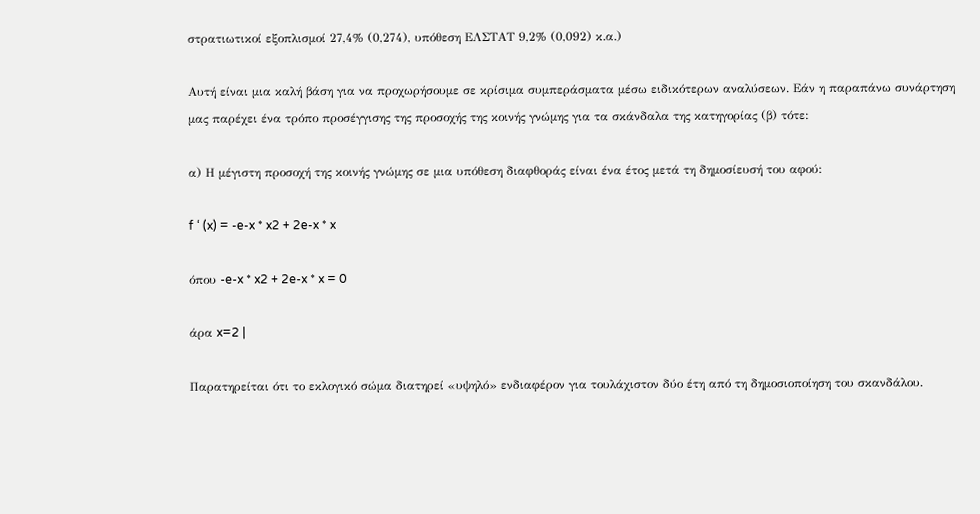στρατιωτικοί εξοπλισμοί 27,4% (0,274), υπόθεση ΕΛΣΤΑΤ 9,2% (0,092) κ.α.)

Αυτή είναι μια καλή βάση για να προχωρήσουμε σε κρίσιμα συμπεράσματα μέσω ειδικότερων αναλύσεων. Εάν η παραπάνω συνάρτηση μας παρέχει ένα τρόπο προσέγγισης της προσοχής της κοινής γνώμης για τα σκάνδαλα της κατηγορίας (β) τότε:

α) Η μέγιστη προσοχή της κοινής γνώμης σε μια υπόθεση διαφθοράς είναι ένα έτος μετά τη δημοσίευσή του αφού:

f ‘ (x) = -e-x * x2 + 2e-x * x

όπου -e-x * x2 + 2e-x * x = 0

άρα x=2 |

Παρατηρείται ότι το εκλογικό σώμα διατηρεί «υψηλό» ενδιαφέρον για τουλάχιστον δύο έτη από τη δημοσιοποίηση του σκανδάλου.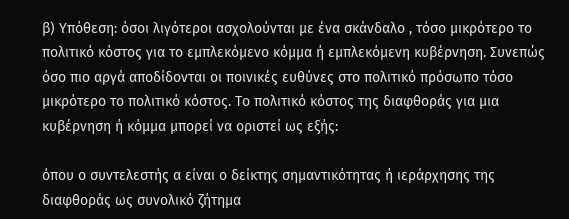β) Υπόθεση: όσοι λιγότεροι ασχολούνται με ένα σκάνδαλο , τόσο μικρότερο το πολιτικό κόστος για το εμπλεκόμενο κόμμα ή εμπλεκόμενη κυβέρνηση. Συνεπώς όσο πιο αργά αποδίδονται οι ποινικές ευθύνες στο πολιτικό πρόσωπο τόσο μικρότερο το πολιτικό κόστος. Το πολιτικό κόστος της διαφθοράς για μια κυβέρνηση ή κόμμα μπορεί να οριστεί ως εξής:

όπου ο συντελεστής α είναι ο δείκτης σημαντικότητας ή ιεράρχησης της διαφθοράς ως συνολικό ζήτημα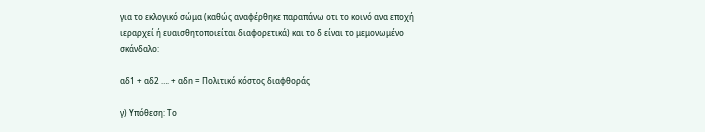για το εκλογικό σώμα (καθώς αναφέρθηκε παραπάνω οτι το κοινό ανα εποχή ιεραρχεί ή ευαισθητοποιείται διαφορετικά) και το δ είναι το μεμονωμένο σκάνδαλο:

αδ1 + αδ2 …. + αδn = Πολιτικό κόστος διαφθοράς

γ) Υπόθεση: Το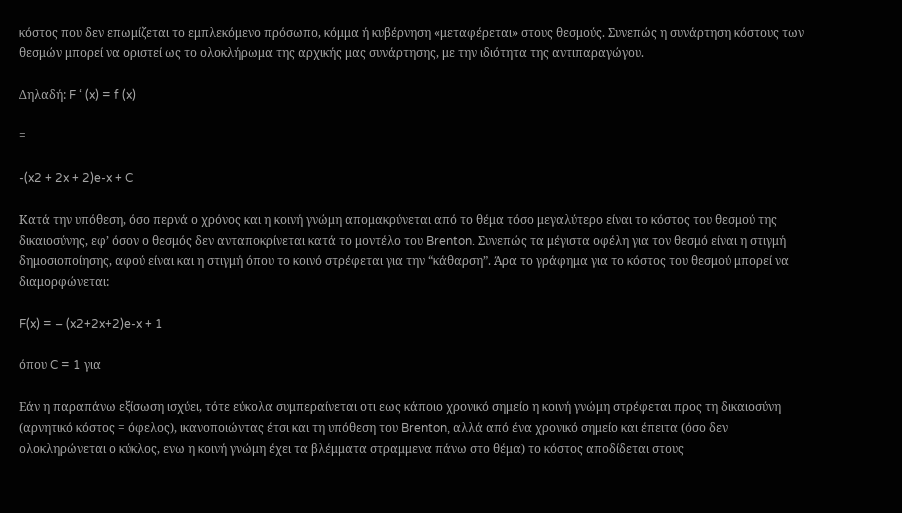κόστος που δεν επωμίζεται το εμπλεκόμενο πρόσωπο, κόμμα ή κυβέρνηση «μεταφέρεται» στους θεσμούς. Συνεπώς η συνάρτηση κόστους των θεσμών μπορεί να οριστεί ως το ολοκλήρωμα της αρχικής μας συνάρτησης, με την ιδιότητα της αντιπαραγώγου.

Δηλαδή: F ‘ (x) = f (x)

=

-(x2 + 2x + 2)e-x + C

Κατά την υπόθεση, όσο περνά ο χρόνος και η κοινή γνώμη απομακρύνεται από το θέμα τόσο μεγαλύτερο είναι το κόστος του θεσμού της δικαιοσύνης, εφ’ όσον ο θεσμός δεν ανταποκρίνεται κατά το μοντέλο του Brenton. Συνεπώς τα μέγιστα οφέλη για τον θεσμό είναι η στιγμή δημοσιοποίησης, αφού είναι και η στιγμή όπου το κοινό στρέφεται για την “κάθαρση”. Άρα το γράφημα για το κόστος του θεσμού μπορεί να διαμορφώνεται:

F(x) = – (x2+2x+2)e-x + 1

όπου C = 1 για

Εάν η παραπάνω εξίσωση ισχύει, τότε εύκολα συμπεραίνεται οτι εως κάποιο χρονικό σημείο η κοινή γνώμη στρέφεται προς τη δικαιοσύνη (αρνητικό κόστος = όφελος), ικανοποιώντας έτσι και τη υπόθεση του Brenton, αλλά από ένα χρονικό σημείο και έπειτα (όσο δεν ολοκληρώνεται ο κύκλος, ενω η κοινή γνώμη έχει τα βλέμματα στραμμενα πάνω στο θέμα) το κόστος αποδίδεται στους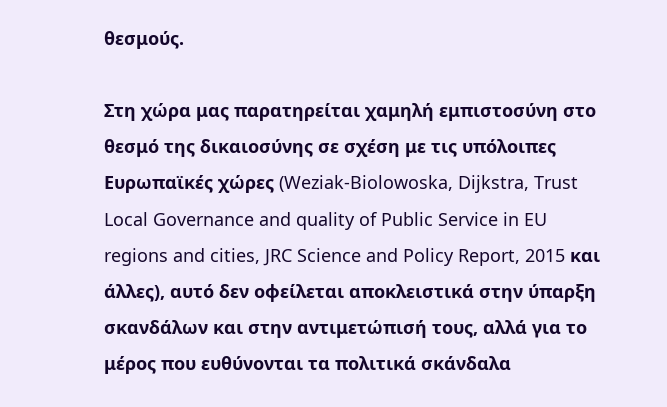θεσμούς.

Στη χώρα μας παρατηρείται χαμηλή εμπιστοσύνη στο θεσμό της δικαιοσύνης σε σχέση με τις υπόλοιπες Ευρωπαϊκές χώρες (Weziak-Biolowoska, Dijkstra, Trust Local Governance and quality of Public Service in EU regions and cities, JRC Science and Policy Report, 2015 και άλλες), αυτό δεν οφείλεται αποκλειστικά στην ύπαρξη σκανδάλων και στην αντιμετώπισή τους, αλλά για το μέρος που ευθύνονται τα πολιτικά σκάνδαλα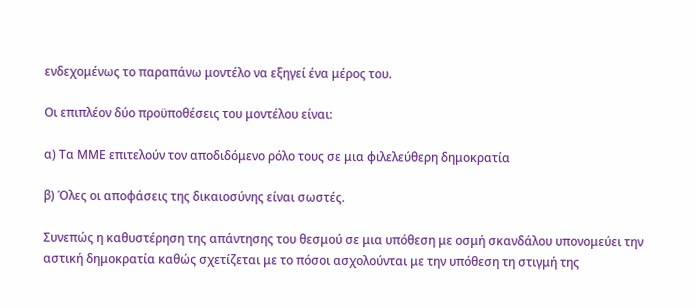ενδεχομένως το παραπάνω μοντέλο να εξηγεί ένα μέρος του.

Οι επιπλέον δύο προϋποθέσεις του μοντέλου είναι:

α) Τα ΜΜΕ επιτελούν τον αποδιδόμενο ρόλο τους σε μια φιλελεύθερη δημοκρατία

β) Όλες οι αποφάσεις της δικαιοσύνης είναι σωστές.

Συνεπώς η καθυστέρηση της απάντησης του θεσμού σε μια υπόθεση με οσμή σκανδάλου υπονομεύει την αστική δημοκρατία καθώς σχετίζεται με το πόσοι ασχολούνται με την υπόθεση τη στιγμή της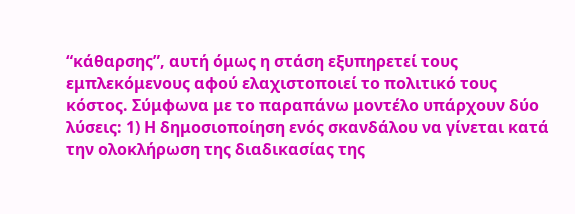“κάθαρσης”, αυτή όμως η στάση εξυπηρετεί τους εμπλεκόμενους αφού ελαχιστοποιεί το πολιτικό τους κόστος. Σύμφωνα με το παραπάνω μοντέλο υπάρχουν δύο λύσεις: 1) Η δημοσιοποίηση ενός σκανδάλου να γίνεται κατά την ολοκλήρωση της διαδικασίας της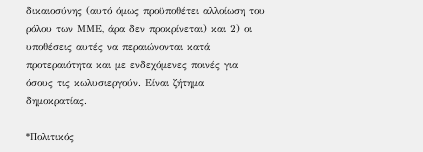δικαιοσύνης (αυτό όμως προϋποθέτει αλλοίωση του ρόλου των ΜΜΕ, άρα δεν προκρίνεται) και 2) οι υποθέσεις αυτές να περαιώνονται κατά προτεραιότητα και με ενδεχόμενες ποινές για όσους τις κωλυσιεργούν. Είναι ζήτημα δημοκρατίας.

*Πολιτικός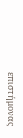επιστήμονας